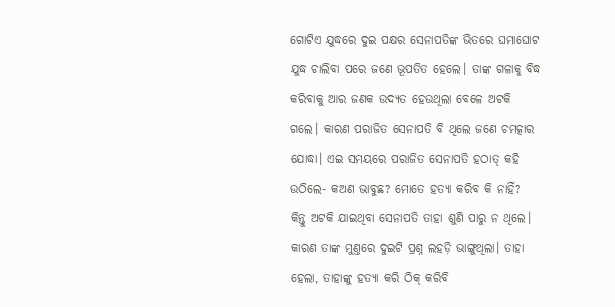ଗୋଟିଏ ଯୁଦ୍ଧରେ ଦୁଇ ପକ୍ଷର ସେନାପତିଙ୍କ ଭିତରେ ଘମାଘୋଟ ଯୁଦ୍ଧ ଚାଲିବା ପରେ ଜଣେ ଭୂପତିତ ହେଲେ। ତାଙ୍କ ଗଳାକୁ ବିଦ୍ଧ କରିବାକୁ ଆର ଜଣକ ଉଦ୍ୟତ ହେଉଥିଲା ବେଳେ ଅଟକି ଗଲେ। କାରଣ ପରାଜିତ ସେନାପତି ବି ଥିଲେ ଜଣେ ଚମତ୍କାର ଯୋଦ୍ଧା। ଏଇ ସମୟରେ ପରାଜିତ ସେନାପତି ହଠାତ୍‌ କହି ଉଠିଲେ- କଅଣ ଭାବୁଛ? ମୋତେ ହତ୍ୟା କରିବ କି ନାହିଁ?
କିନ୍ତୁ ଅଟକି ଯାଇଥିବା ସେନାପତି ତାହା ଶୁଣି ପାରୁ ନ ଥିଲେ। କାରଣ ତାଙ୍କ ମୁଣ୍ତରେ ଦୁଇଟି ପ୍ରଶ୍ନ ଲହଡ଼ି ଭାଙ୍ଗୁଥିଲା। ତାହା ହେଲା, ତାହାଙ୍କୁ ହତ୍ୟା କରି ଠିକ୍‌ କରିବି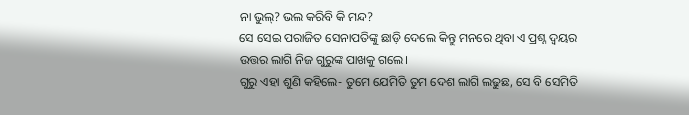ନା ଭୁଲ୍‌? ଭଲ କରିବି କି ମନ୍ଦ?
ସେ ସେଇ ପରାଜିତ ସେନାପତିଙ୍କୁ ଛାଡ଼ି ଦେଲେ କିନ୍ତୁ ମନରେ ଥିବା ଏ ପ୍ରଶ୍ନ ଦ୍ବୟର ଉତ୍ତର ଲାଗି ନିଜ ଗୁରୁଙ୍କ ପାଖକୁ ଗଲେ।
ଗୁରୁ ଏହା ଶୁଣି କହିଲେ- ତୁମେ ଯେମିତି ତୁମ ଦେଶ ଲାଗି ଲଢୁଛ, ସେ ବି ସେମିତି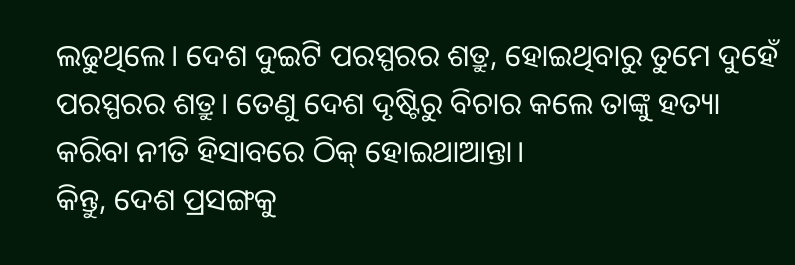ଲଢୁଥିଲେ। ଦେଶ ଦୁଇଟି ପରସ୍ପରର ଶତ୍ରୁ, ହୋଇଥିବାରୁ ତୁମେ ଦୁହେଁ ପରସ୍ପରର ଶତ୍ରୁ। ତେଣୁ ଦେଶ ଦୃଷ୍ଟିରୁ ବିଚାର କଲେ ତାଙ୍କୁ ହତ୍ୟା କରିବା ନୀତି ହିସାବରେ ଠିକ୍‌ ହୋଇଥାଆନ୍ତା।
କିନ୍ତୁ, ଦେଶ ପ୍ରସଙ୍ଗକୁ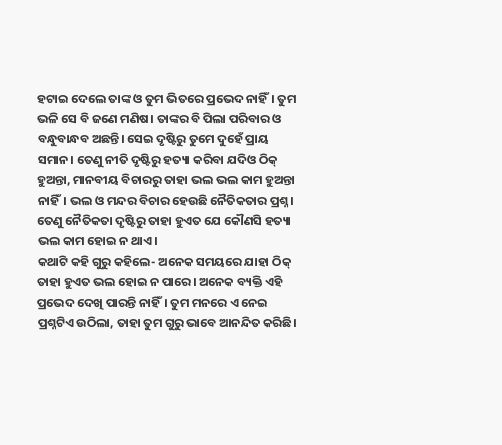ହଟାଇ ଦେଲେ ତାଙ୍କ ଓ ତୁମ ଭିତରେ ପ୍ରଭେଦ ନାହିଁ। ତୁମ ଭଳି ସେ ବି ଜଣେ ମଣିଷ। ତାଙ୍କର ବି ପିଲା ପରିବାର ଓ ବନ୍ଧୁବାନ୍ଧବ ଅଛନ୍ତି। ସେଇ ଦୃଷ୍ଟିରୁ ତୁମେ ଦୁହେଁ ପ୍ରାୟ ସମାନ। ତେଣୁ ନୀତି ଦୃଷ୍ଟିରୁ ହତ୍ୟା କରିବା ଯଦିଓ ଠିକ୍‌ ହୁଅନ୍ତା, ମାନବୀୟ ବିଚାରରୁ ତାହା ଭଲ ଭଲ କାମ ହୁଅନ୍ତା ନାହିଁ। ଭଲ ଓ ମନ୍ଦର ବିଚାର ହେଉଛି ନୈତିକତାର ପ୍ରଶ୍ନ। ତେଣୁ ନୈତିକତା ଦୃଷ୍ଟିରୁ ତାହା ହୁଏତ ଯେ କୌଣସି ହତ୍ୟା ଭଲ କାମ ହୋଇ ନ ଥାଏ।
କଥାଟି କହି ଗୁରୁ କହିଲେ- ଅନେକ ସମୟରେ ଯାହା ଠିକ୍‌ ତାହା ହୁଏତ ଭଲ ହୋଇ ନ ପାରେ। ଅନେକ ବ୍ୟକ୍ତି ‌ଏହି ପ୍ରଭେଦ ଦେଖି ପାରନ୍ତି ନାହିଁ। ତୁମ ମନରେ ଏ ନେଇ ପ୍ରଶ୍ନଟିଏ ଉଠିଲା, ତାହା ତୁମ ଗୁରୁ ଭାବେ ଆନନ୍ଦିତ କରିଛି।